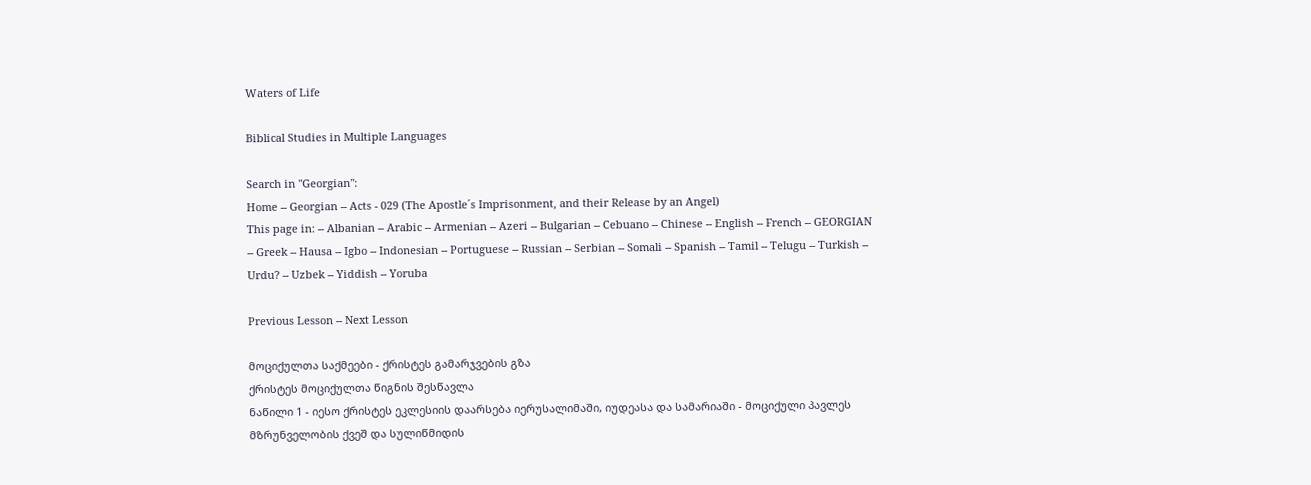Waters of Life

Biblical Studies in Multiple Languages

Search in "Georgian":
Home -- Georgian -- Acts - 029 (The Apostle´s Imprisonment, and their Release by an Angel)
This page in: -- Albanian -- Arabic -- Armenian -- Azeri -- Bulgarian -- Cebuano -- Chinese -- English -- French -- GEORGIAN -- Greek -- Hausa -- Igbo -- Indonesian -- Portuguese -- Russian -- Serbian -- Somali -- Spanish -- Tamil -- Telugu -- Turkish -- Urdu? -- Uzbek -- Yiddish -- Yoruba

Previous Lesson -- Next Lesson

მოციქულთა საქმეები - ქრისტეს გამარჯვების გზა
ქრისტეს მოციქულთა წიგნის შესწავლა
ნაწილი 1 - იესო ქრისტეს ეკლესიის დაარსება იერუსალიმაში, იუდეასა და სამარიაში - მოციქული პავლეს მზრუნველობის ქვეშ და სულიწმიდის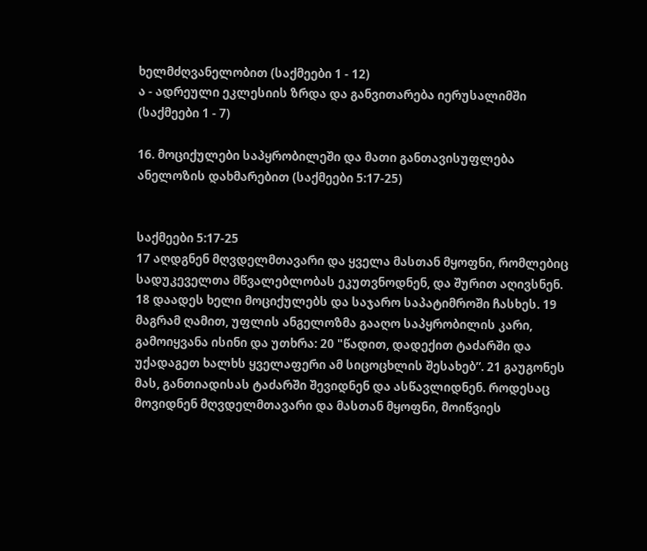ხელმძღვანელობით (საქმეები 1 - 12)
ა - ადრეული ეკლესიის ზრდა და განვითარება იერუსალიმში (საქმეები 1 - 7)

16. მოციქულები საპყრობილეში და მათი განთავისუფლება ანელოზის დახმარებით (საქმეები 5:17-25)


საქმეები 5:17-25
17 აღდგნენ მღვდელმთავარი და ყველა მასთან მყოფნი, რომლებიც სადუკეველთა მწვალებლობას ეკუთვნოდნენ, და შურით აღივსნენ. 18 დაადეს ხელი მოციქულებს და საჯარო საპატიმროში ჩასხეს. 19 მაგრამ ღამით, უფლის ანგელოზმა გააღო საპყრობილის კარი, გამოიყვანა ისინი და უთხრა: 20 "წადით, დადექით ტაძარში და უქადაგეთ ხალხს ყველაფერი ამ სიცოცხლის შესახებ”. 21 გაუგონეს მას, განთიადისას ტაძარში შევიდნენ და ასწავლიდნენ. როდესაც მოვიდნენ მღვდელმთავარი და მასთან მყოფნი, მოიწვიეს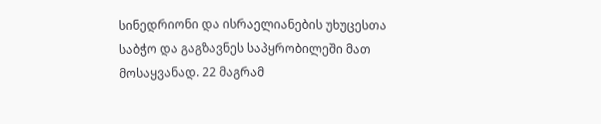სინედრიონი და ისრაელიანების უხუცესთა საბჭო და გაგზავნეს საპყრობილეში მათ მოსაყვანად. 22 მაგრამ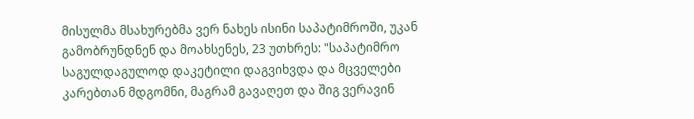მისულმა მსახურებმა ვერ ნახეს ისინი საპატიმროში, უკან გამობრუნდნენ და მოახსენეს, 23 უთხრეს: "საპატიმრო საგულდაგულოდ დაკეტილი დაგვიხვდა და მცველები კარებთან მდგომნი, მაგრამ გავაღეთ და შიგ ვერავინ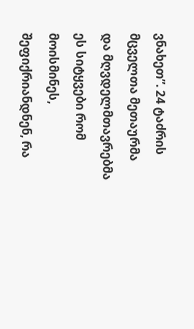ვნახეთ”. 24 ტაძრის მცველთა მეთაურმა და მღვდელმთავრებმა ეს სიტყვები რომ მოისმინეს, შეფიქრიანდნენ, რა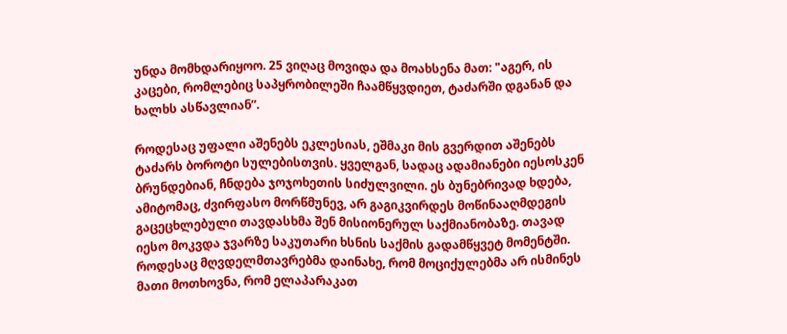უნდა მომხდარიყოო. 25 ვიღაც მოვიდა და მოახსენა მათ: "აგერ, ის კაცები, რომლებიც საპყრობილეში ჩაამწყვდიეთ, ტაძარში დგანან და ხალხს ასწავლიან”.

როდესაც უფალი აშენებს ეკლესიას, ეშმაკი მის გვერდით აშენებს ტაძარს ბოროტი სულებისთვის. ყველგან, სადაც ადამიანები იესოსკენ ბრუნდებიან, ჩნდება ჯოჯოხეთის სიძულვილი. ეს ბუნებრივად ხდება, ამიტომაც, ძვირფასო მორწმუნევ, არ გაგიკვირდეს მოწინააღმდეგის გაცეცხლებული თავდასხმა შენ მისიონერულ საქმიანობაზე. თავად იესო მოკვდა ჯვარზე საკუთარი ხსნის საქმის გადამწყვეტ მომენტში. როდესაც მღვდელმთავრებმა დაინახე, რომ მოციქულებმა არ ისმინეს მათი მოთხოვნა, რომ ელაპარაკათ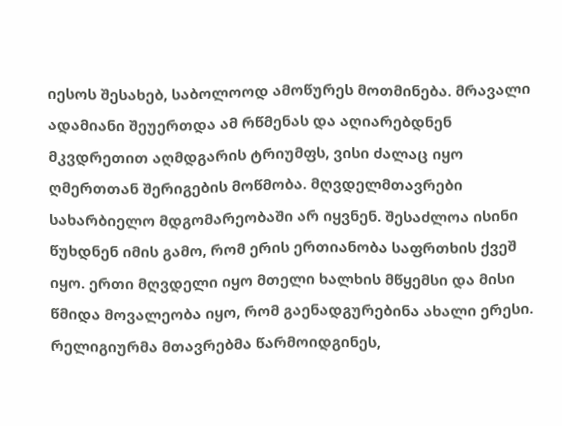იესოს შესახებ, საბოლოოდ ამოწურეს მოთმინება. მრავალი ადამიანი შეუერთდა ამ რწმენას და აღიარებდნენ მკვდრეთით აღმდგარის ტრიუმფს, ვისი ძალაც იყო ღმერთთან შერიგების მოწმობა. მღვდელმთავრები სახარბიელო მდგომარეობაში არ იყვნენ. შესაძლოა ისინი წუხდნენ იმის გამო, რომ ერის ერთიანობა საფრთხის ქვეშ იყო. ერთი მღვდელი იყო მთელი ხალხის მწყემსი და მისი წმიდა მოვალეობა იყო, რომ გაენადგურებინა ახალი ერესი. რელიგიურმა მთავრებმა წარმოიდგინეს,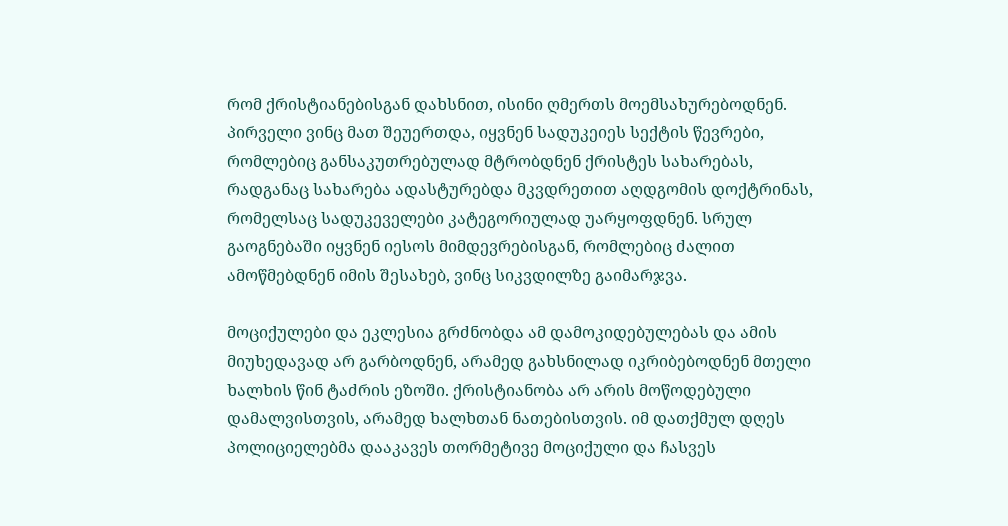რომ ქრისტიანებისგან დახსნით, ისინი ღმერთს მოემსახურებოდნენ. პირველი ვინც მათ შეუერთდა, იყვნენ სადუკეიეს სექტის წევრები, რომლებიც განსაკუთრებულად მტრობდნენ ქრისტეს სახარებას, რადგანაც სახარება ადასტურებდა მკვდრეთით აღდგომის დოქტრინას, რომელსაც სადუკეველები კატეგორიულად უარყოფდნენ. სრულ გაოგნებაში იყვნენ იესოს მიმდევრებისგან, რომლებიც ძალით ამოწმებდნენ იმის შესახებ, ვინც სიკვდილზე გაიმარჯვა.

მოციქულები და ეკლესია გრძნობდა ამ დამოკიდებულებას და ამის მიუხედავად არ გარბოდნენ, არამედ გახსნილად იკრიბებოდნენ მთელი ხალხის წინ ტაძრის ეზოში. ქრისტიანობა არ არის მოწოდებული დამალვისთვის, არამედ ხალხთან ნათებისთვის. იმ დათქმულ დღეს პოლიციელებმა დააკავეს თორმეტივე მოციქული და ჩასვეს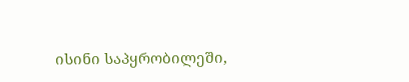ისინი საპყრობილეში,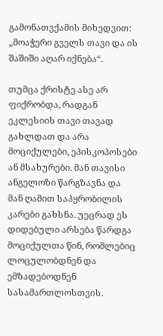გამონათვქამის მიხედვით: „მოაჭერი გველს თავი და ის შაშიში აღარ იქნება“.

თუმცა ქრისტე ასე არ ფიქრობდა, რადგან ეკლესიის თავი თავად გახლდათ და არა მოციქულები, ეპისკოპოსები ან მსახურები. მან თავისი ანგელოზი წარგზავნა და მან ღამით საპყრობილის კარები გახსნა. უეცრად ეს დიდებული არსება წარდგა მოციქულთა წინ, რომლებიც ლოცულობდნენ და ემზადებოდნენ სასამართლოსთვის.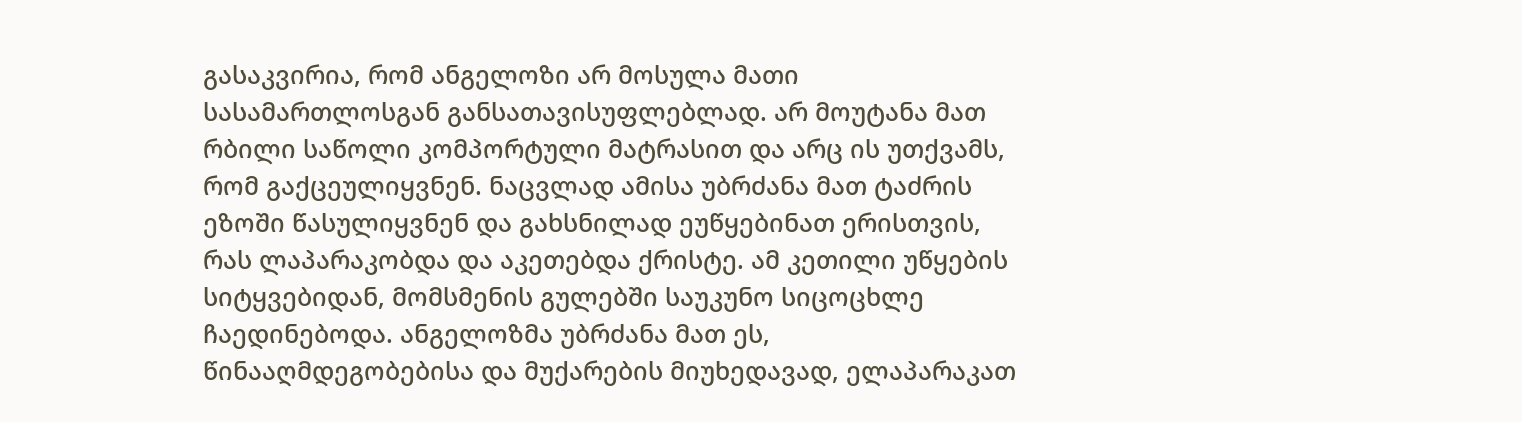გასაკვირია, რომ ანგელოზი არ მოსულა მათი სასამართლოსგან განსათავისუფლებლად. არ მოუტანა მათ რბილი საწოლი კომპორტული მატრასით და არც ის უთქვამს, რომ გაქცეულიყვნენ. ნაცვლად ამისა უბრძანა მათ ტაძრის ეზოში წასულიყვნენ და გახსნილად ეუწყებინათ ერისთვის, რას ლაპარაკობდა და აკეთებდა ქრისტე. ამ კეთილი უწყების სიტყვებიდან, მომსმენის გულებში საუკუნო სიცოცხლე ჩაედინებოდა. ანგელოზმა უბრძანა მათ ეს, წინააღმდეგობებისა და მუქარების მიუხედავად, ელაპარაკათ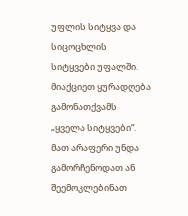უფლის სიტყვა და სიცოცხლის სიტყვები უფალში. მიაქციეთ ყურადღება გამონათქვამს „ყველა სიტყვები“. მათ არაფერი უნდა გამორჩენოდათ ან შეემოკლებინათ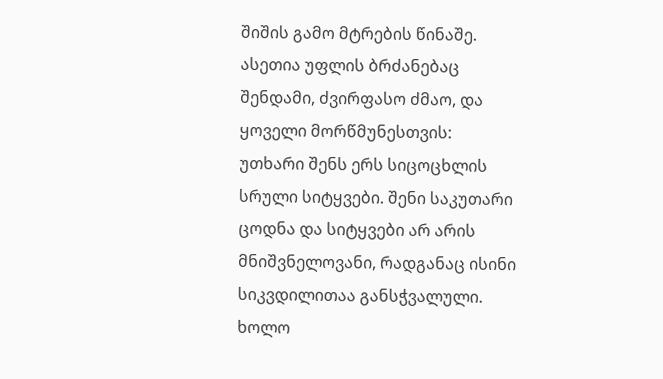შიშის გამო მტრების წინაშე. ასეთია უფლის ბრძანებაც შენდამი, ძვირფასო ძმაო, და ყოველი მორწმუნესთვის: უთხარი შენს ერს სიცოცხლის სრული სიტყვები. შენი საკუთარი ცოდნა და სიტყვები არ არის მნიშვნელოვანი, რადგანაც ისინი სიკვდილითაა განსჭვალული. ხოლო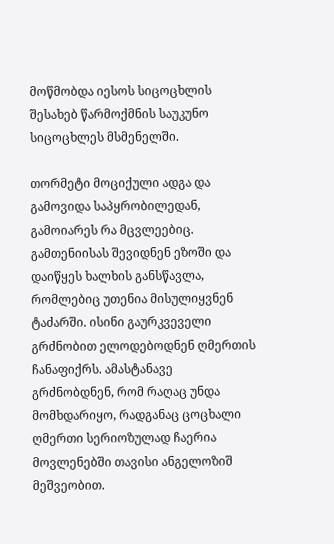მოწმობდა იესოს სიცოცხლის შესახებ წარმოქმნის საუკუნო სიცოცხლეს მსმენელში.

თორმეტი მოციქული ადგა და გამოვიდა საპყრობილედან, გამოიარეს რა მცვლეებიც. გამთენიისას შევიდნენ ეზოში და დაიწყეს ხალხის განსწავლა, რომლებიც უთენია მისულიყვნენ ტაძარში. ისინი გაურკვეველი გრძნობით ელოდებოდნენ ღმერთის ჩანაფიქრს. ამასტანავე გრძნობდნენ, რომ რაღაც უნდა მომხდარიყო, რადგანაც ცოცხალი ღმერთი სერიოზულად ჩაერია მოვლენებში თავისი ანგელოზიშ მეშვეობით.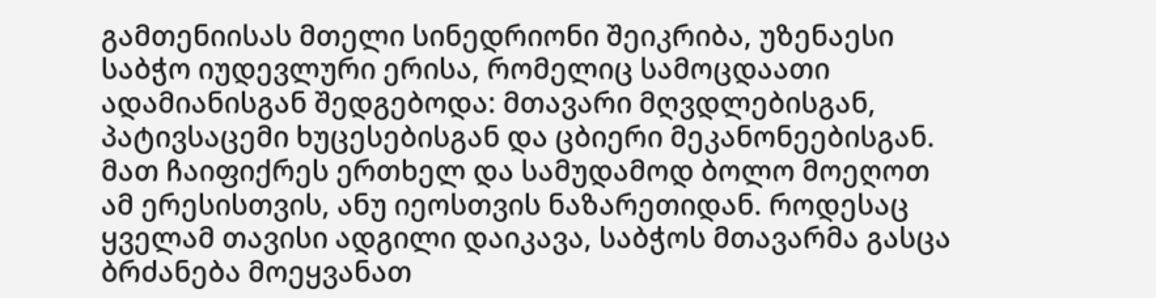გამთენიისას მთელი სინედრიონი შეიკრიბა, უზენაესი საბჭო იუდევლური ერისა, რომელიც სამოცდაათი ადამიანისგან შედგებოდა: მთავარი მღვდლებისგან, პატივსაცემი ხუცესებისგან და ცბიერი მეკანონეებისგან. მათ ჩაიფიქრეს ერთხელ და სამუდამოდ ბოლო მოეღოთ ამ ერესისთვის, ანუ იეოსთვის ნაზარეთიდან. როდესაც ყველამ თავისი ადგილი დაიკავა, საბჭოს მთავარმა გასცა ბრძანება მოეყვანათ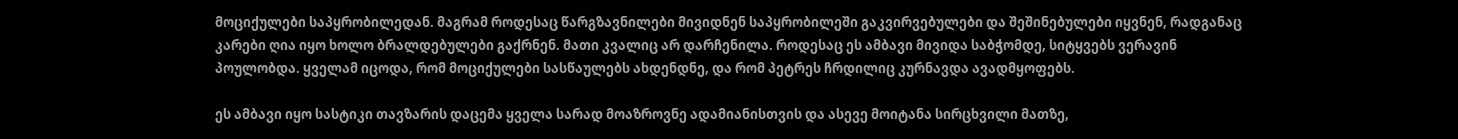მოციქულები საპყრობილედან. მაგრამ როდესაც წარგზავნილები მივიდნენ საპყრობილეში გაკვირვებულები და შეშინებულები იყვნენ, რადგანაც კარები ღია იყო ხოლო ბრალდებულები გაქრნენ. მათი კვალიც არ დარჩენილა. როდესაც ეს ამბავი მივიდა საბჭომდე, სიტყვებს ვერავინ პოულობდა. ყველამ იცოდა, რომ მოციქულები სასწაულებს ახდენდნე, და რომ პეტრეს ჩრდილიც კურნავდა ავადმყოფებს.

ეს ამბავი იყო სასტიკი თავზარის დაცემა ყველა სარად მოაზროვნე ადამიანისთვის და ასევე მოიტანა სირცხვილი მათზე,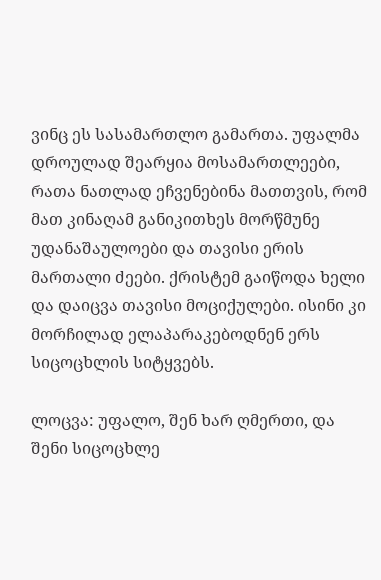ვინც ეს სასამართლო გამართა. უფალმა დროულად შეარყია მოსამართლეები, რათა ნათლად ეჩვენებინა მათთვის, რომ მათ კინაღამ განიკითხეს მორწმუნე უდანაშაულოები და თავისი ერის მართალი ძეები. ქრისტემ გაიწოდა ხელი და დაიცვა თავისი მოციქულები. ისინი კი მორჩილად ელაპარაკებოდნენ ერს სიცოცხლის სიტყვებს.

ლოცვა: უფალო, შენ ხარ ღმერთი, და შენი სიცოცხლე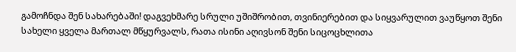გამოჩნდა შენ სახარებაში! დაგვეხმარე სრული უშიშრობით, თვინიერებით და სიყვარულით ვაუწყოთ შენი სახელი ყველა მართალ მწყურვალს, რათა ისინი აღივსონ შენი სიცოცხლითა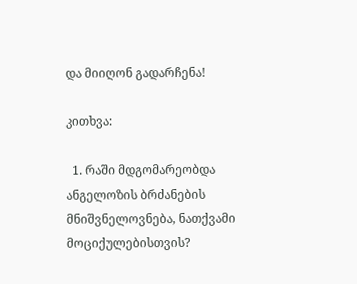და მიიღონ გადარჩენა!

კითხვა:

  1. რაში მდგომარეობდა ანგელოზის ბრძანების მნიშვნელოვნება, ნათქვამი მოციქულებისთვის?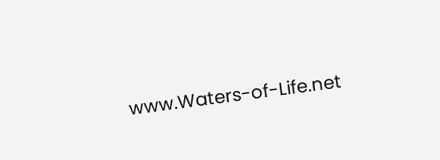www.Waters-of-Life.net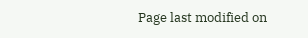Page last modified on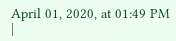April 01, 2020, at 01:49 PM |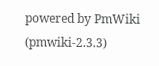powered by PmWiki (pmwiki-2.3.3)